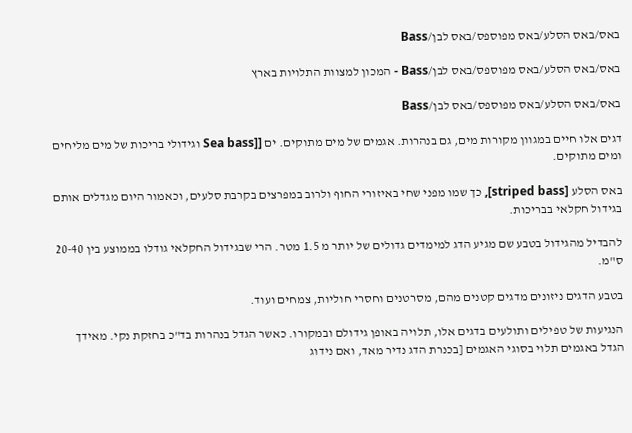באס/באס הסלע/באס מפוספס/באס לבן/Bass

באס/באס הסלע/באס מפוספס/באס לבן/Bass - המכון למצוות התלויות בארץ

באס/באס הסלע/באס מפוספס/באס לבן/Bass

דגים אלו חיים במגוון מקורות מים, גם בנהרות. אגמים של מים מתוקים. ים [[Sea bass וגידולי בריכות של מים מליחים ומים מתוקים.

באס הסלע [striped bass], כך שמו מפני שחי באיזורי החוף ולרוב במפרצים בקרבת סלעים, וכאמור היום מגדלים אותם בגידול חקלאי בבריכות.

להבדיל מהגידול בטבע שם מגיע הדג למימדים גדולים של יותר מ 1.5 מטר. הרי שבגידול החקלאי גודלו בממוצע בין 20-40 ס"מ.

בטבע הדגים ניזונים מדגים קטנים מהם, מסרטנים וחסרי חוליות, צמחים ועוד.

הנגיעות של טפילים ותולעים בדגים אלו, תלויה באופן גידולם ובמקורו. כאשר הגדל בנהרות בד"כ בחזקת נקי. מאידך הגדל באגמים תלוי בסוגי האגמים [בכנרת הדג נדיר מאד, ואם נידוג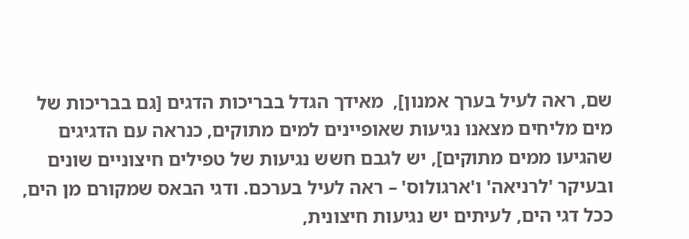שם, ראה לעיל בערך אמנון],  מאידך הגדל בבריכות הדגים [גם בבריכות של מים מליחים מצאנו נגיעות שאופיינים למים מתוקים, כנראה עם הדגיגים שהגיעו ממים מתוקים], יש לגבם חשש נגיעות של טפילים חיצוניים שונים ובעיקר 'לרניאה' ו'ארגולוס' – ראה לעיל בערכם. ודגי הבאס שמקורם מן הים, ככל דגי הים, לעיתים יש נגיעות חיצונית,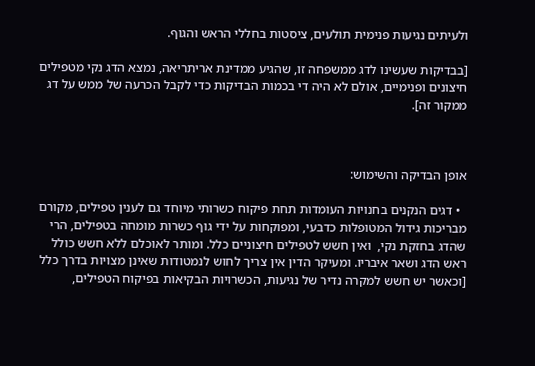ולעיתים נגיעות פנימית תולעים, ציסטות בחללי הראש והגוף.

[בבדיקות שעשינו לדג ממשפחה זו, שהגיע ממדינת אריתריאה, נמצא הדג נקי מטפילים חיצונים ופנימיים, אולם לא היה די בכמות הבדיקות כדי לקבל הכרעה של ממש על דג ממקור זה].



אופן הבדיקה והשימוש:

  • דגים הנקנים בחנויות העומדות תחת פיקוח כשרותי מיוחד גם לענין טפילים, מקורם מבריכות גידול המטופלות כדבעי, ומפוקחות על ידי גוף כשרות מומחה בטפילים, הרי שהדג בחזקת נקי,  ואין חשש לטפילים חיצוניים כלל. ומותר לאוכלם ללא חשש כולל ראש הדג ושאר איבריו. ומעיקר הדין אין צריך לחוש לנמטודות שאינן מצויות בדרך כלל [וכאשר יש חשש למקרה נדיר של נגיעות, הכשרויות הבקיאות בפיקוח הטפילים,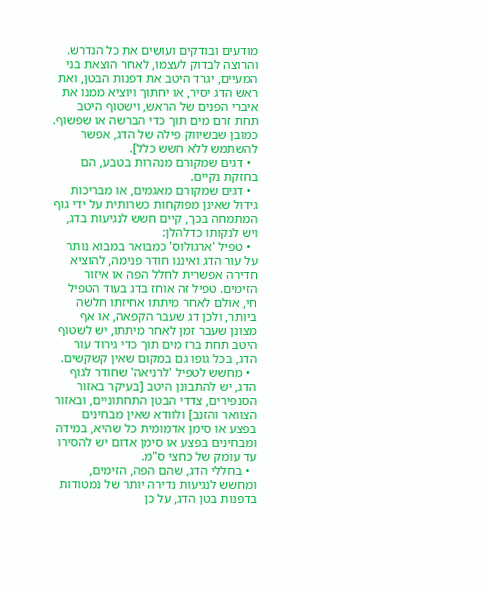מודעים ובודקים ועושים את כל הנדרש. והרוצה לבדוק לעצמו, לאחר הוצאת בני המעיים, יגרד היטב את דפנות הבטן, ואת ראש הדג יסיר, או יחתוך ויוציא ממנו את איברי הפנים של הראש, וישטוף היטב תחת זרם מים תוך כדי הברשה או שפשוף. כמובן שבשיווק פילה של הדג, אפשר להשתמש ללא חשש כלל].
  • דגים שמקורם מנהרות בטבע, הם בחזקת נקיים.
  • דגים שמקורם מאגמים, או מבריכות גידול שאינן מפוקחות כשרותית על ידי גוף המתמחה בכך, קיים חשש לנגיעות בדג, ויש לנקותו כדלהלן:
  • טפיל 'ארגולוס' כמבואר במבוא נותר על עור הדג ואיננו חודר פנימה, להוציא חדירה אפשרית לחלל הפה או איזור הזימים. טפיל זה אוחז בדג בעוד הטפיל חי, אולם לאחר מיתתו אחיזתו חלשה ביותר, ולכן דג שעבר הקפאה, או אף מצונן שעבר זמן לאחר מיתתו, יש לשטוף היטב תחת ברז מים תוך כדי גירוד עור הדג, בכל גופו גם במקום שאין קשקשים.
  • מחשש לטפיל 'לרניאה' שחודר לגוף הדג, יש להתבונן היטב [בעיקר באזור הסנפירים, צדדי הבטן התחתוניים, ובאזור הצוואר והזנב] ולוודא שאין מבחינים בפצע או סימן אדמומית כל שהיא, במידה ומבחינים בפצע או סימן אדום יש להסירו עד עומק של כחצי ס"מ.
  • בחללי הדג, שהם הפה, הזימים, ומחשש לנגיעות נדירה יותר של נמטודות בדפנות בטן הדג, על כן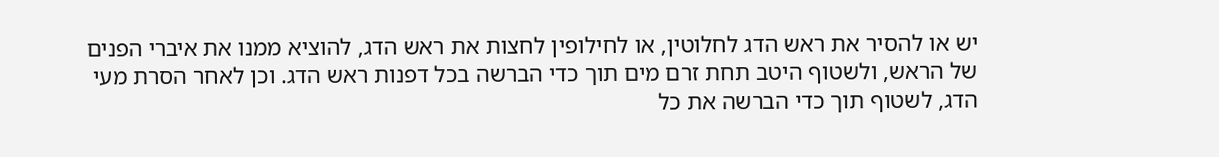יש או להסיר את ראש הדג לחלוטין, או לחילופין לחצות את ראש הדג, להוציא ממנו את איברי הפנים של הראש, ולשטוף היטב תחת זרם מים תוך כדי הברשה בכל דפנות ראש הדג. וכן לאחר הסרת מעי הדג, לשטוף תוך כדי הברשה את כל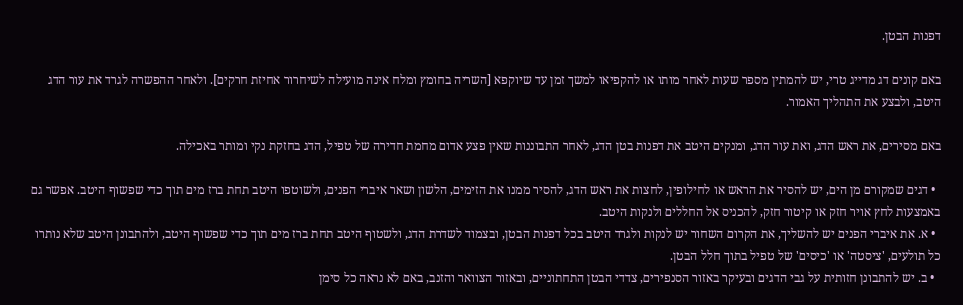דפנות הבטן.

באם קונים דג מדייג טרי, יש להמתין מספר שעות לאחר מותו או להקפיאו למשך זמן עד שיוקפא [השריה בחומץ ומלח אינה מועילה לשיחרור אחיזת חרקים]. ולאחר ההפשרה לגרד את עור הדג היטב, ולבצע את התהליך האמור.

באם מסירים, את ראש הדג, ואת עור הדג, ומנקים היטב את דפנות בטן הדג, לאחר התבוננות שאין פצע אדום מחמת חדירה של טפיל, הדג בחזקת נקי ומותר באכילה.

  • דגים שמקורם מן הים, יש להסיר את הראש או לחילופין, לחצות את ראש הדג, להסיר ממנו את הזימים, הלשון ושאר איברי הפנים, ולשוטפו היטב תחת ברז מים תוך כדי שפשוף היטב. אפשר גם באמצעות לחץ אויר חזק או קיטור חזק, להכניס אל החללים ולנקות היטב.
  • א. את איברי הפנים יש להשליך, את הקרום השחור יש לנקות ולגרד היטב בכל דפנות הבטן, ובצמוד לשדרת הדג, ולשטוף היטב תחת ברז מים תוך כדי שפשוף היטב, ולהתבונן היטב שלא נותרו כל תולעים, 'ציסטה' או 'כיסים' של טפיל בתוך חלל הבטן.
  • ב. יש להתבונן חזותית על גבי הדגים ובעיקר באזור הסנפירים, צדדי הבטן התחתוניים, ובאזור הצוואר והזנב, באם לא נראה כל סימן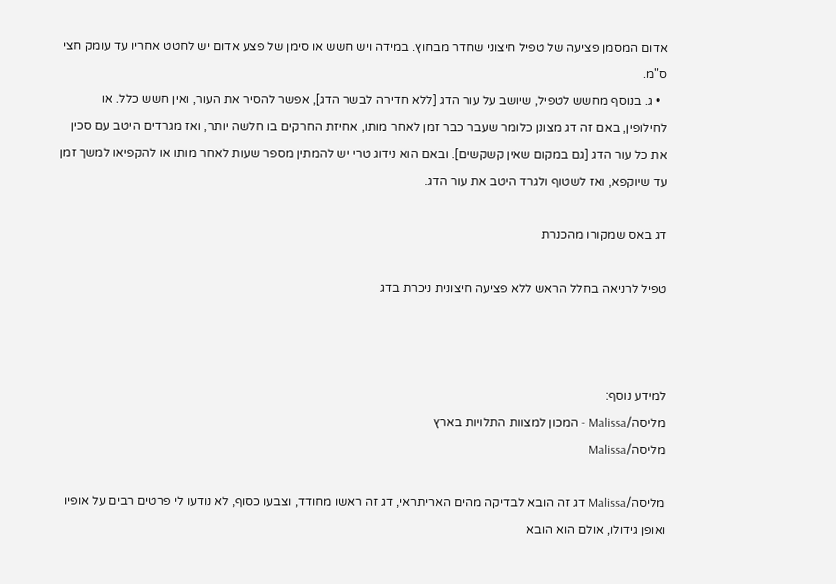אדום המסמן פציעה של טפיל חיצוני שחדר מבחוץ. במידה ויש חשש או סימן של פצע אדום יש לחטט אחריו עד עומק חצי ס"מ.
  • ג. בנוסף מחשש לטפיל, שיושב על עור הדג [ללא חדירה לבשר הדג], אפשר להסיר את העור, ואין חשש כלל. או לחילופין, באם זה דג מצונן כלומר שעבר כבר זמן לאחר מותו, אחיזת החרקים בו חלשה יותר, ואז מגרדים היטב עם סכין את כל עור הדג [גם במקום שאין קשקשים]. ובאם הוא נידוג טרי יש להמתין מספר שעות לאחר מותו או להקפיאו למשך זמן עד שיוקפא, ואז לשטוף ולגרד היטב את עור הדג.

דג באס שמקורו מהכנרת

טפיל לרניאה בחלל הראש ללא פציעה חיצונית ניכרת בדג



למידע נוסף:
מליסה/Malissa - המכון למצוות התלויות בארץ
מליסה/Malissa

מליסה/Malissa דג זה הובא לבדיקה מהים האריתראי, דג זה ראשו מחודד, וצבעו כסוף, לא נודעו לי פרטים רבים על אופיו ואופן גידולו, אולם הוא הובא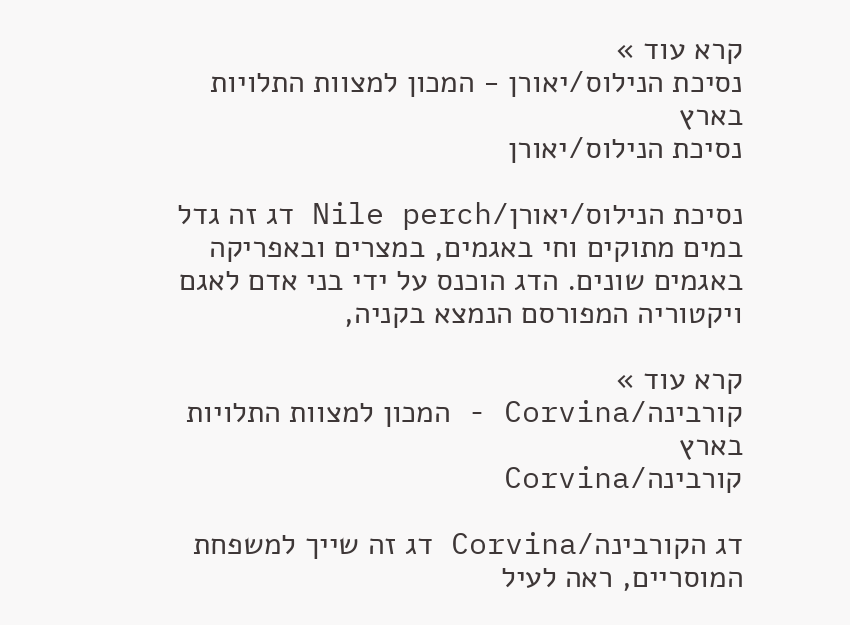קרא עוד »
נסיכת הנילוס/יאורן - המכון למצוות התלויות בארץ
נסיכת הנילוס/יאורן

נסיכת הנילוס/יאורן/Nile perch דג זה גדל במים מתוקים וחי באגמים, במצרים ובאפריקה באגמים שונים. הדג הוכנס על ידי בני אדם לאגם ויקטוריה המפורסם הנמצא בקניה,

קרא עוד »
קורבינה/Corvina - המכון למצוות התלויות בארץ
קורבינה/Corvina

דג הקורבינה/Corvina דג זה שייך למשפחת המוסריים, ראה לעיל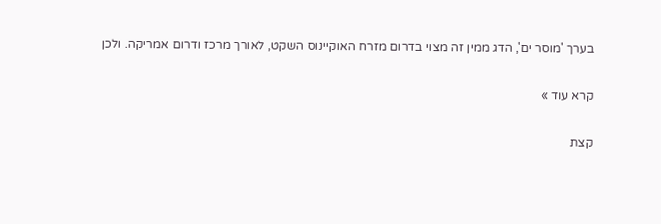בערך 'מוסר ים', הדג ממין זה מצוי בדרום מזרח האוקיינוס השקט, לאורך מרכז ודרום אמריקה. ולכן

קרא עוד »

קצת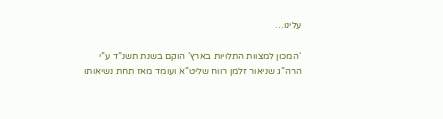עלינו…

‘המכון למצוות התלויות בארץ’ הוקם בשנת תשנ”ד ע”י הרה”ג שניאור זלמן רווח שליט”א ועומד מאז תחת נשיאותו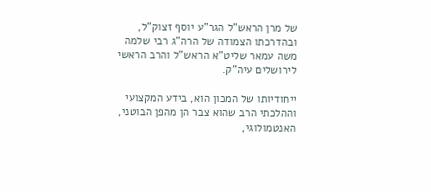של מרן הראש”ל הגר”ע יוסף זצוק”ל, ובהדרכתו הצמודה של הרה”ג רבי שלמה משה עמאר שליט”א הראש”ל והרב הראשי לירושלים עיה”ק.

ייחודיותו של המכון הוא, בידע המקצועי וההלכתי הרב שהוא צבר הן מהפן הבוטני, האנטמולוגי,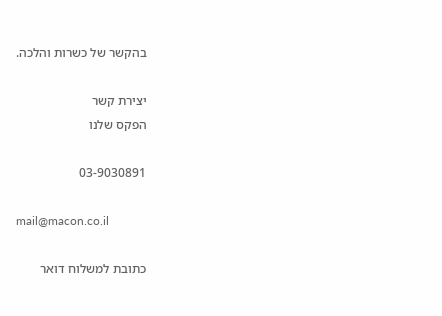בהקשר של כשרות והלכה.

יצירת קשר
הפקס שלנו

03-9030891

mail@macon.co.il

כתובת למשלוח דואר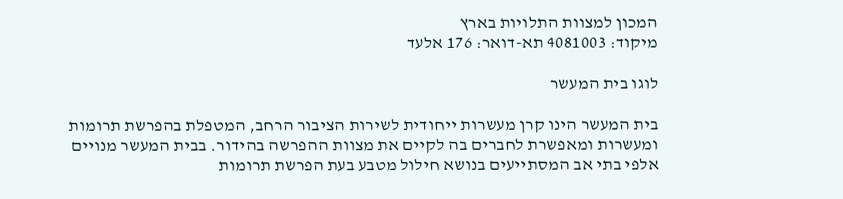המכון למצוות התלויות בארץ
מיקוד: 4081003 תא-דואר: 176 אלעד

לוגו בית המעשר

בית המעשר הינו קרן מעשרות ייחודית לשירות הציבור הרחב, המטפלת בהפרשת תרומות ומעשרות ומאפשרת לחברים בה לקיים את מצוות ההפרשה בהידור. בבית המעשר מנויים אלפי בתי אב המסתייעים בנושא חילול מטבע בעת הפרשת תרומות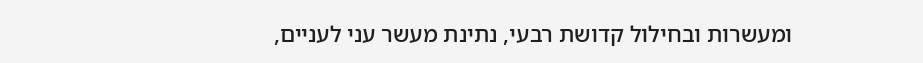ומעשרות ובחילול קדושת רבעי, נתינת מעשר עני לעניים,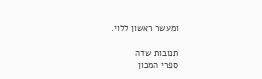ומעשר ראשון ללוי.

תנובות שדה
ספרי המכון